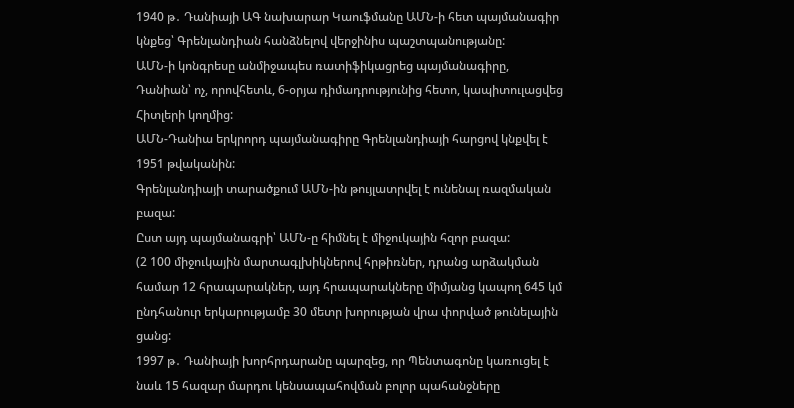1940 թ․ Դանիայի ԱԳ նախարար Կաուֆմանը ԱՄՆ-ի հետ պայմանագիր կնքեց՝ Գրենլանդիան հանձնելով վերջինիս պաշտպանությանը:
ԱՄՆ-ի կոնգրեսը անմիջապես ռատիֆիկացրեց պայմանագիրը, Դանիան՝ ոչ, որովհետև, 6-օրյա դիմադրությունից հետո, կապիտուլացվեց Հիտլերի կողմից:
ԱՄՆ-Դանիա երկրորդ պայմանագիրը Գրենլանդիայի հարցով կնքվել է 1951 թվականին:
Գրենլանդիայի տարածքում ԱՄՆ-ին թույլատրվել է ունենալ ռազմական բազա:
Ըստ այդ պայմանագրի՝ ԱՄՆ-ը հիմնել է միջուկային հզոր բազա:
(2 100 միջուկային մարտագլխիկներով հրթիռներ, դրանց արձակման համար 12 հրապարակներ, այդ հրապարակները միմյանց կապող 645 կմ ընդհանուր երկարությամբ 30 մետր խորության վրա փորված թունելային ցանց:
1997 թ․ Դանիայի խորհրդարանը պարզեց, որ Պենտագոնը կառուցել է նաև 15 հազար մարդու կենսապահովման բոլոր պահանջները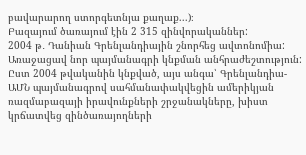բավարարող ստորգետնյա քաղաք...)։
Բազայում ծառայում էին 2 315 զինվորականներ:
2004 թ․ Դանիան Գրենլանդիային շնորհեց ավտոնոմիա: Առաջացավ նոր պայմանագրի կնքման անհրաժեշտություն:
Ըստ 2004 թվականին կնքված, այս անգա՝ Գրենլանդիա-ԱՄՆ պայմանագրով սահմանափակվեցին ամերիկյան ռազմաբազայի իրավունքների շրջանակները, խիստ կրճատվեց զինծառայողների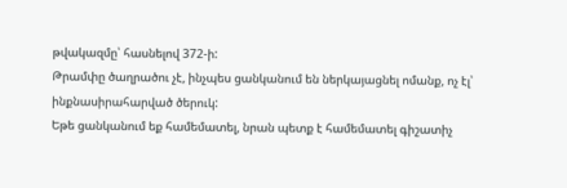թվակազմը՝ հասնելով 372-ի:
Թրամփը ծաղրածու չէ, ինչպես ցանկանում են ներկայացնել ոմանք, ոչ էլ՝ ինքնասիրահարված ծերուկ:
Եթե ցանկանում եք համեմատել, նրան պետք է համեմատել գիշատիչ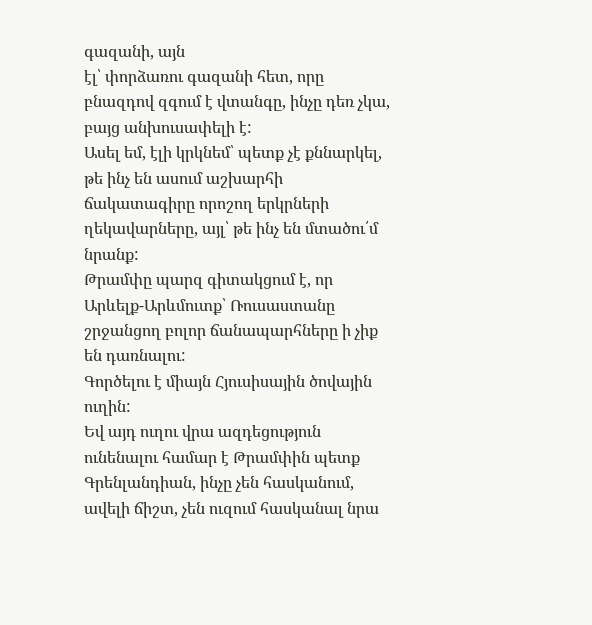գազանի, այն
էլ՝ փորձառու գազանի հետ, որը բնազդով զգում է վտանգը, ինչը դեռ չկա, բայց անխուսափելի է:
Ասել եմ, էլի կրկնեմ՝ պետք չէ քննարկել, թե ինչ են ասում աշխարհի ճակատագիրը որոշող երկրների ղեկավարները, այլ՝ թե ինչ են մտածու՛մ նրանք:
Թրամփը պարզ գիտակցում է, որ Արևելք-Արևմուտք՝ Ռուսաստանը շրջանցող բոլոր ճանապարհները ի չիք են դառնալու:
Գործելու է միայն Հյուսիսային ծովային ուղին:
Եվ այդ ուղու վրա ազդեցություն ունենալու համար է Թրամփին պետք Գրենլանդիան, ինչը չեն հասկանում, ավելի ճիշտ, չեն ուզում հասկանալ նրա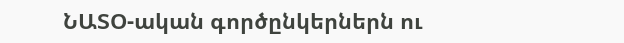ՆԱՏՕ-ական գործընկերներն ու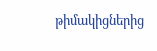թիմակիցներից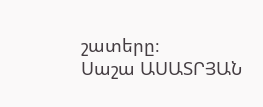շատերը։
Սաշա ԱՍԱՏՐՅԱՆ